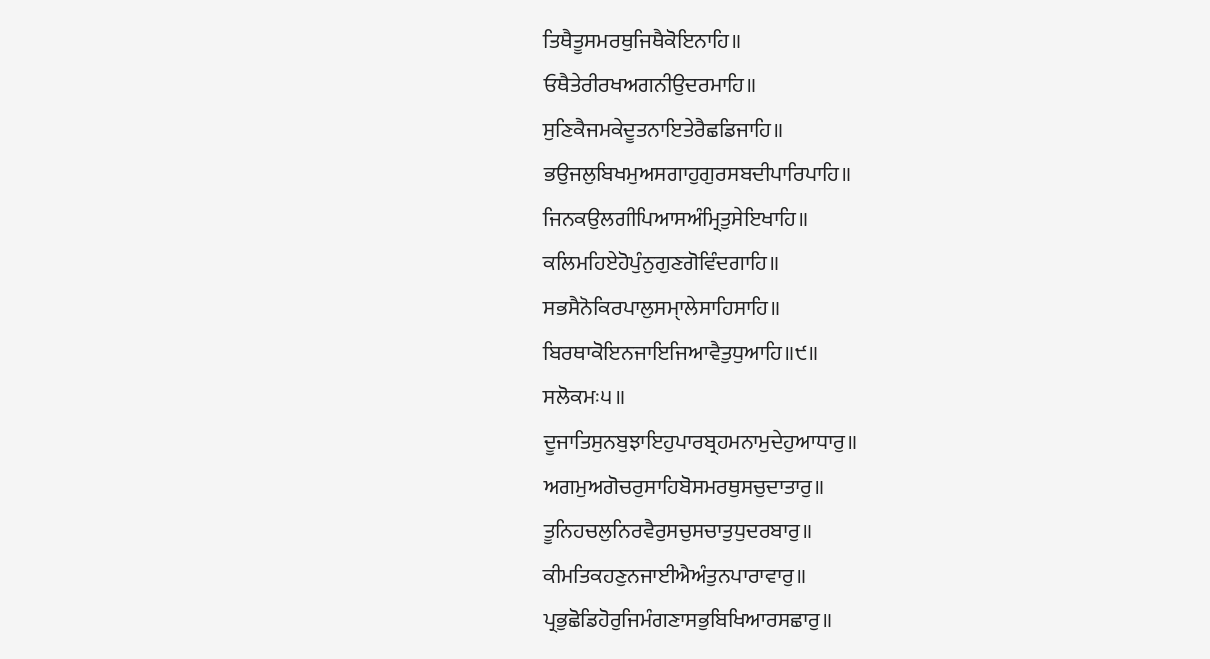ਤਿਥੈਤੂਸਮਰਥੁਜਿਥੈਕੋਇਨਾਹਿ॥
ਓਥੈਤੇਰੀਰਖਅਗਨੀਉਦਰਮਾਹਿ॥
ਸੁਣਿਕੈਜਮਕੇਦੂਤਨਾਇਤੇਰੈਛਡਿਜਾਹਿ॥
ਭਉਜਲੁਬਿਖਮੁਅਸਗਾਹੁਗੁਰਸਬਦੀਪਾਰਿਪਾਹਿ॥
ਜਿਨਕਉਲਗੀਪਿਆਸਅੰਮ੍ਰਿਤੁਸੇਇਖਾਹਿ॥
ਕਲਿਮਹਿਏਹੋਪੁੰਨੁਗੁਣਗੋਵਿੰਦਗਾਹਿ॥
ਸਭਸੈਨੋਕਿਰਪਾਲੁਸਮੑਾਲੇਸਾਹਿਸਾਹਿ॥
ਬਿਰਥਾਕੋਇਨਜਾਇਜਿਆਵੈਤੁਧੁਆਹਿ॥੯॥
ਸਲੋਕਮਃ੫॥
ਦੂਜਾਤਿਸੁਨਬੁਝਾਇਹੁਪਾਰਬ੍ਰਹਮਨਾਮੁਦੇਹੁਆਧਾਰੁ॥
ਅਗਮੁਅਗੋਚਰੁਸਾਹਿਬੋਸਮਰਥੁਸਚੁਦਾਤਾਰੁ॥
ਤੂਨਿਹਚਲੁਨਿਰਵੈਰੁਸਚੁਸਚਾਤੁਧੁਦਰਬਾਰੁ॥
ਕੀਮਤਿਕਹਣੁਨਜਾਈਐਅੰਤੁਨਪਾਰਾਵਾਰੁ॥
ਪ੍ਰਭੁਛੋਡਿਹੋਰੁਜਿਮੰਗਣਾਸਭੁਬਿਖਿਆਰਸਛਾਰੁ॥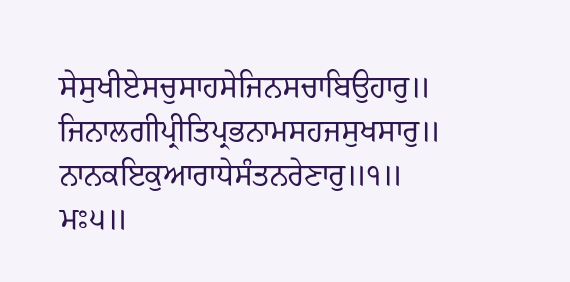ਸੇਸੁਖੀਏਸਚੁਸਾਹਸੇਜਿਨਸਚਾਬਿਉਹਾਰੁ॥
ਜਿਨਾਲਗੀਪ੍ਰੀਤਿਪ੍ਰਭਨਾਮਸਹਜਸੁਖਸਾਰੁ॥
ਨਾਨਕਇਕੁਆਰਾਧੇਸੰਤਨਰੇਣਾਰੁ॥੧॥
ਮਃ੫॥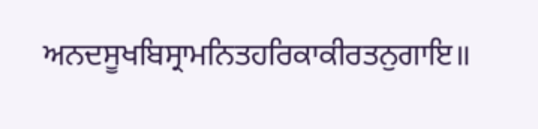ਅਨਦਸੂਖਬਿਸ੍ਰਾਮਨਿਤਹਰਿਕਾਕੀਰਤਨੁਗਾਇ॥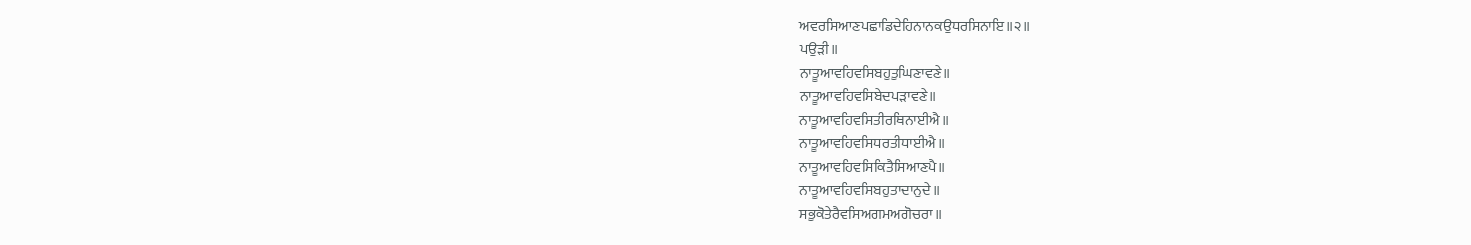ਅਵਰਸਿਆਣਪਛਾਡਿਦੇਹਿਨਾਨਕਉਧਰਸਿਨਾਇ॥੨॥
ਪਉੜੀ॥
ਨਾਤੂਆਵਹਿਵਸਿਬਹੁਤੁਘਿਣਾਵਣੇ॥
ਨਾਤੂਆਵਹਿਵਸਿਬੇਦਪੜਾਵਣੇ॥
ਨਾਤੂਆਵਹਿਵਸਿਤੀਰਥਿਨਾਈਐ॥
ਨਾਤੂਆਵਹਿਵਸਿਧਰਤੀਧਾਈਐ॥
ਨਾਤੂਆਵਹਿਵਸਿਕਿਤੈਸਿਆਣਪੈ॥
ਨਾਤੂਆਵਹਿਵਸਿਬਹੁਤਾਦਾਨੁਦੇ॥
ਸਭੁਕੋਤੇਰੈਵਸਿਅਗਮਅਗੋਚਰਾ॥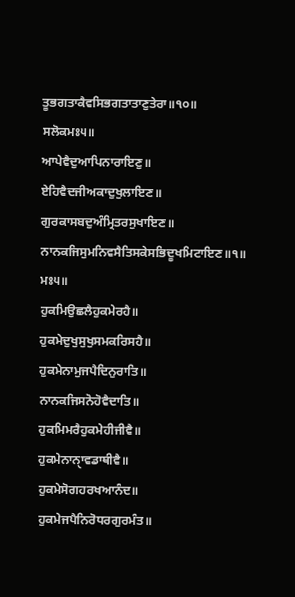ਤੂਭਗਤਾਕੈਵਸਿਭਗਤਾਤਾਣੁਤੇਰਾ॥੧੦॥
ਸਲੋਕਮਃ੫॥
ਆਪੇਵੈਦੁਆਪਿਨਾਰਾਇਣੁ॥
ਏਹਿਵੈਦਜੀਅਕਾਦੁਖੁਲਾਇਣ॥
ਗੁਰਕਾਸਬਦੁਅੰਮ੍ਰਿਤਰਸੁਖਾਇਣ॥
ਨਾਨਕਜਿਸੁਮਨਿਵਸੈਤਿਸਕੇਸਭਿਦੂਖਮਿਟਾਇਣ॥੧॥
ਮਃ੫॥
ਹੁਕਮਿਉਛਲੈਹੁਕਮੇਰਹੈ॥
ਹੁਕਮੇਦੁਖੁਸੁਖੁਸਮਕਰਿਸਹੈ॥
ਹੁਕਮੇਨਾਮੁਜਪੈਦਿਨੁਰਾਤਿ॥
ਨਾਨਕਜਿਸਨੋਹੋਵੈਦਾਤਿ॥
ਹੁਕਮਿਮਰੈਹੁਕਮੇਹੀਜੀਵੈ॥
ਹੁਕਮੇਨਾਨੑਾਵਡਾਥੀਵੈ॥
ਹੁਕਮੇਸੋਗਹਰਖਆਨੰਦ॥
ਹੁਕਮੇਜਪੈਨਿਰੋਧਰਗੁਰਮੰਤ॥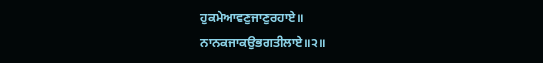ਹੁਕਮੇਆਵਣੁਜਾਣੁਰਹਾਏ॥
ਨਾਨਕਜਾਕਉਭਗਤੀਲਾਏ॥੨॥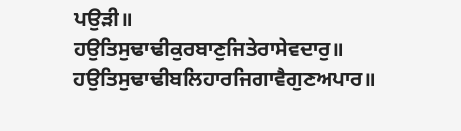ਪਉੜੀ॥
ਹਉਤਿਸੁਢਾਢੀਕੁਰਬਾਣੁਜਿਤੇਰਾਸੇਵਦਾਰੁ॥
ਹਉਤਿਸੁਢਾਢੀਬਲਿਹਾਰਜਿਗਾਵੈਗੁਣਅਪਾਰ॥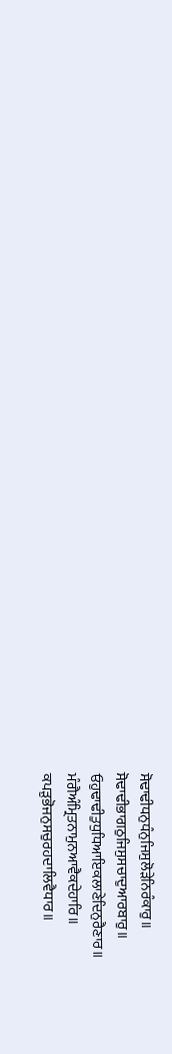ਸੋਢਾਢੀਧਨੁਧੰਨੁਜਿਸੁਲੋੜੇਨਿਰੰਕਾਰੁ॥
ਸੋਢਾਢੀਭਾਗਠੁਜਿਸੁਸਚਾਦੁਆਰਬਾਰੁ॥
ਓਹੁਢਾਢੀਤੁਧੁਧਿਆਇਕਲਾਣੇਦਿਨੁਰੈਣਾਰ॥
ਮੰਗੈਅੰਮ੍ਰਿਤਨਾਮੁਨਆਵੈਕਦੇਹਾਰਿ॥
ਕਪੜੁਭੋਜਨੁਸਚੁਰਹਦਾਲਿਵੈਧਾਰ॥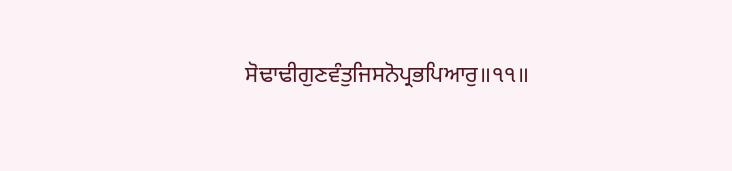ਸੋਢਾਢੀਗੁਣਵੰਤੁਜਿਸਨੋਪ੍ਰਭਪਿਆਰੁ॥੧੧॥